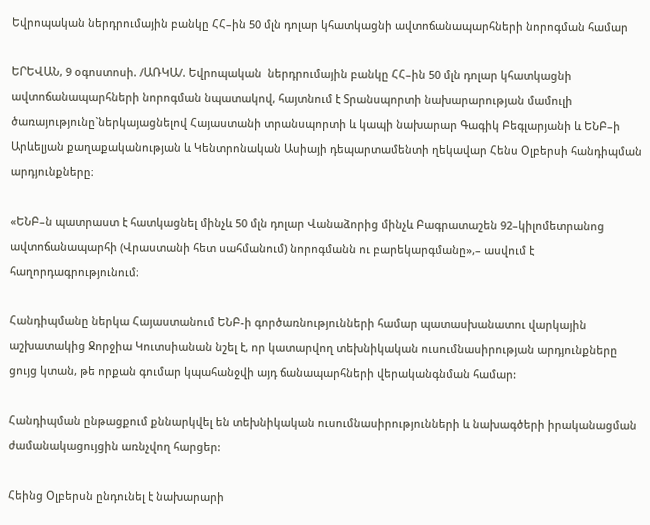Եվրոպական ներդրումային բանկը ՀՀ–ին 50 մլն դոլար կհատկացնի ավտոճանապարհների նորոգման համար

ԵՐԵՎԱՆ, 9 օգոստոսի. /ԱՌԿԱ/. Եվրոպական  ներդրումային բանկը ՀՀ–ին 50 մլն դոլար կհատկացնի ավտոճանապարհների նորոգման նպատակով, հայտնում է Տրանսպորտի նախարարության մամուլի ծառայությունը`ներկայացնելով Հայաստանի տրանսպորտի և կապի նախարար Գագիկ Բեգլարյանի և ԵՆԲ–ի Արևելյան քաղաքականության և Կենտրոնական Ասիայի դեպարտամենտի ղեկավար Հենս Օլբերսի հանդիպման արդյունքները։

«ԵՆԲ–ն պատրաստ է հատկացնել մինչև 50 մլն դոլար Վանաձորից մինչև Բագրատաշեն 92–կիլոմետրանոց ավտոճանապարհի (Վրաստանի հետ սահմանում) նորոգմանն ու բարեկարգմանը»,– ասվում է հաղորդագրությունում։

Հանդիպմանը ներկա Հայաստանում ԵՆԲ-ի գործառնությունների համար պատասխանատու վարկային աշխատակից Ջորջիա Կուտսիանան նշել է, որ կատարվող տեխնիկական ուսումնասիրության արդյունքները ցույց կտան, թե որքան գումար կպահանջվի այդ ճանապարհների վերականգնման համար:

Հանդիպման ընթացքում քննարկվել են տեխնիկական ուսումնասիրությունների և նախագծերի իրականացման ժամանակացույցին առնչվող հարցեր:

Հեինց Օլբերսն ընդունել է նախարարի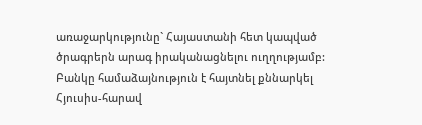առաջարկությունը` Հայաստանի հետ կապված ծրագրերն արագ իրականացնելու ուղղությամբ: Բանկը համաձայնություն է հայտնել քննարկել Հյուսիս-հարավ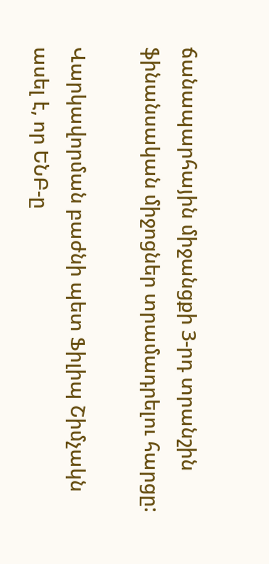ճանապարհային միջանցքի 3-րդ տրանշին ֆինանսական միջոցներ տրամադրելու հարցը:

Վարկավորման բաժնի պետ Ֆիլիպ Շիմչակն ասել է, որ ԵՆԲ-ը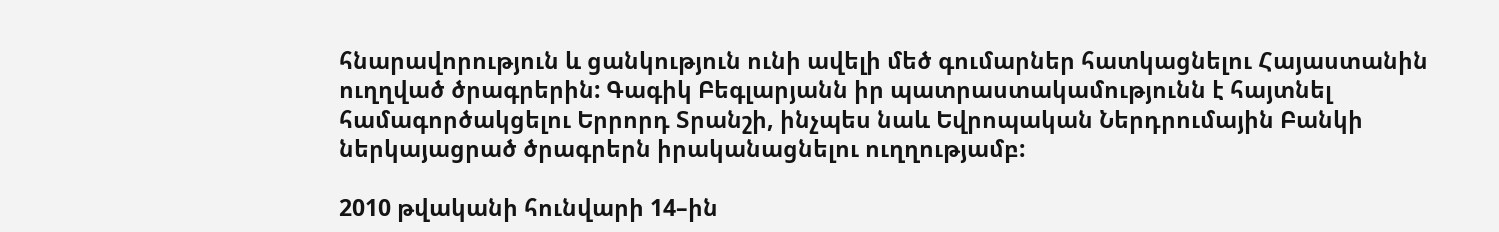հնարավորություն և ցանկություն ունի ավելի մեծ գումարներ հատկացնելու Հայաստանին ուղղված ծրագրերին: Գագիկ Բեգլարյանն իր պատրաստակամությունն է հայտնել համագործակցելու Երրորդ Տրանշի, ինչպես նաև Եվրոպական Ներդրումային Բանկի ներկայացրած ծրագրերն իրականացնելու ուղղությամբ:

2010 թվականի հունվարի 14–ին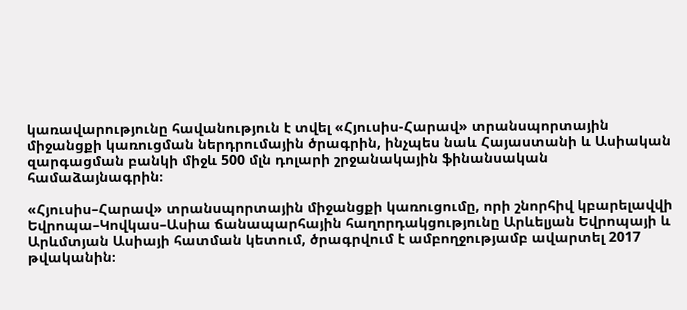կառավարությունը հավանություն է տվել «Հյուսիս-Հարավ» տրանսպորտային միջանցքի կառուցման ներդրումային ծրագրին, ինչպես նաև Հայաստանի և Ասիական զարգացման բանկի միջև 500 մլն դոլարի շրջանակային ֆինանսական համաձայնագրին։

«Հյուսիս–Հարավ» տրանսպորտային միջանցքի կառուցումը, որի շնորհիվ կբարելավվի Եվրոպա–Կովկաս–Ասիա ճանապարհային հաղորդակցությունը Արևելյան Եվրոպայի և Արևմտյան Ասիայի հատման կետում, ծրագրվում է ամբողջությամբ ավարտել 2017 թվականին։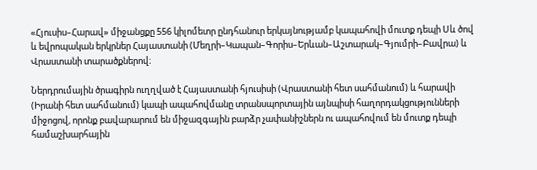«Հյուսիս–Հարավ» միջանցքը 556 կիլոմետր ընդհանուր երկայնությամբ կապահովի մուտք դեպի Սև ծով և եվրոպական երկրներ Հայաստանի (Մեղրի–Կապան–Գորիս–Երևան–Աշտարակ–Գյումրի–Բավրա) և Վրաստանի տարածքներով։

Ներդրումային ծրագիրն ուղղված է Հայաստանի հյուսիսի (Վրաստանի հետ սահմանում) և հարավի (Իրանի հետ սահմանում) կապի ապահովմանը տրանսպորտային այնպիսի հաղորդակցությունների միջոցով, որոնք բավարարում են միջազգային բարձր չափանիշներն ու ապահովում են մուտք դեպի համաշխարհային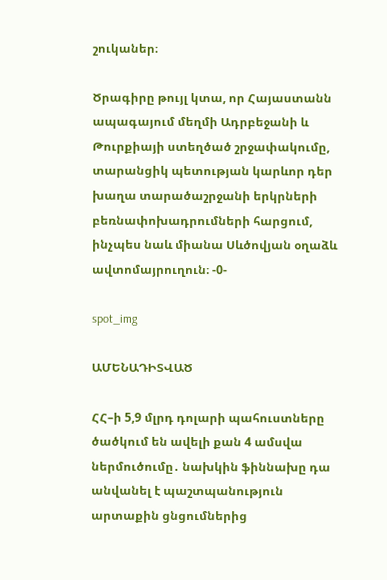շուկաներ։

Ծրագիրը թույլ կտա, որ Հայաստանն ապագայում մեղմի Ադրբեջանի և Թուրքիայի ստեղծած շրջափակումը, տարանցիկ պետության կարևոր դեր խաղա տարածաշրջանի երկրների բեռնափոխադրումների հարցում, ինչպես նաև միանա Սևծովյան օղաձև ավտոմայրուղուն։ -0-

spot_img

ԱՄԵՆԱԴԻՏՎԱԾ

ՀՀ–ի 5,9 մլրդ դոլարի պահուստները ծածկում են ավելի քան 4 ամսվա ներմուծումը․ նախկին ֆիննախը դա անվանել է պաշտպանություն արտաքին ցնցումներից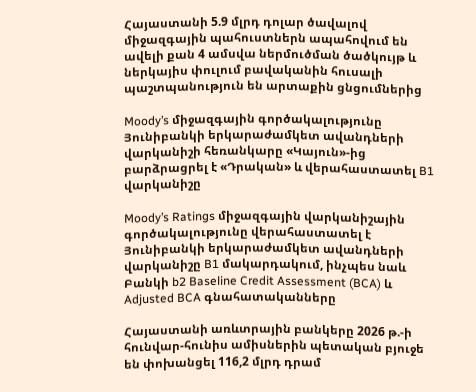Հայաստանի 5.9 մլրդ դոլար ծավալով միջազգային պահուստներն ապահովում են ավելի քան 4 ամսվա ներմուծման ծածկույթ և ներկայիս փուլում բավականին հուսալի պաշտպանություն են արտաքին ցնցումներից

Moody’s միջազգային գործակալությունը Յունիբանկի երկարաժամկետ ավանդների վարկանիշի հեռանկարը «Կայուն»-ից բարձրացրել է «Դրական» և վերահաստատել B1 վարկանիշը

Moody’s Ratings միջազգային վարկանիշային գործակալությունը վերահաստատել է Յունիբանկի երկարաժամկետ ավանդների վարկանիշը B1 մակարդակում, ինչպես նաև Բանկի b2 Baseline Credit Assessment (BCA) և Adjusted BCA գնահատականները

Հայաստանի առևտրային բանկերը 2026 թ.-ի հունվար-հունիս ամիսներին պետական բյուջե են փոխանցել 116,2 մլրդ դրամ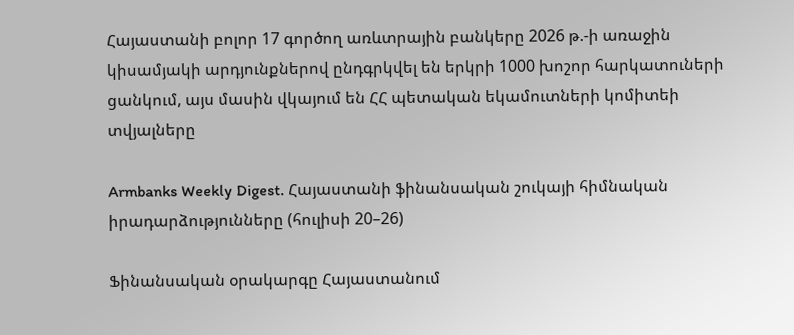Հայաստանի բոլոր 17 գործող առևտրային բանկերը 2026 թ.-ի առաջին կիսամյակի արդյունքներով ընդգրկվել են երկրի 1000 խոշոր հարկատուների ցանկում, այս մասին վկայում են ՀՀ պետական եկամուտների կոմիտեի տվյալները

Armbanks Weekly Digest. Հայաստանի ֆինանսական շուկայի հիմնական իրադարձությունները (հուլիսի 20–26)

Ֆինանսական օրակարգը Հայաստանում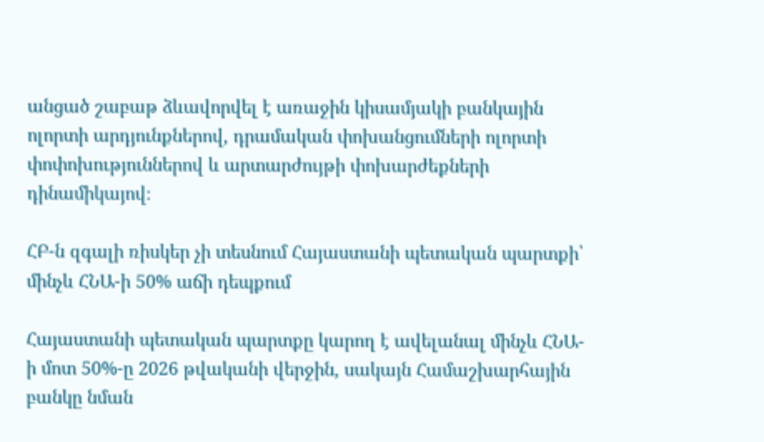անցած շաբաթ ձևավորվել է առաջին կիսամյակի բանկային ոլորտի արդյունքներով, դրամական փոխանցումների ոլորտի փոփոխություններով և արտարժույթի փոխարժեքների դինամիկայով։

ՀԲ-ն զգալի ռիսկեր չի տեսնում Հայաստանի պետական պարտքի՝ մինչև ՀՆԱ-ի 50% աճի դեպքում

Հայաստանի պետական պարտքը կարող է ավելանալ մինչև ՀՆԱ-ի մոտ 50%-ը 2026 թվականի վերջին, սակայն Համաշխարհային բանկը նման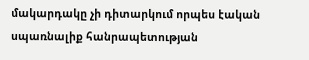մակարդակը չի դիտարկում որպես էական սպառնալիք հանրապետության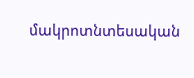մակրոտնտեսական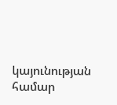կայունության համար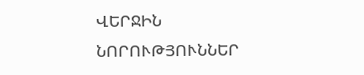ՎԵՐՋԻՆ ՆՈՐՈՒԹՅՈՒՆՆԵՐ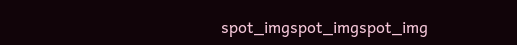spot_imgspot_imgspot_img